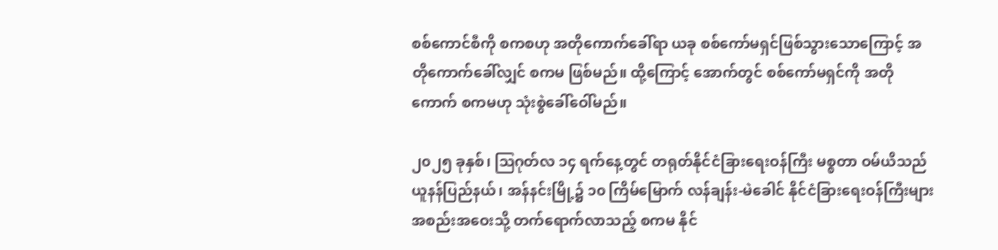စစ်ကောင်စီကို စကစဟု အတိုကောက်ခေါ်ရာ ယခု စစ်ကော်မရှင်ဖြစ်သွားသောကြောင့် အတိုကောက်ခေါ်လျှင် စကမ ဖြစ်မည်။ ထို့ကြောင့် အောက်တွင် စစ်ကော်မရှင်ကို အတိုကောက် စကမဟု သုံးစွဲခေါ်ဝေါ်မည်။

၂၀၂၅ ခုနှစ်၊ ဩဂုတ်လ ၁၄ ရက်နေ့တွင် တရုတ်နိုင်ငံခြားရေးဝန်ကြီး မစ္စတာ ဝမ်ယိသည် ယူနန်ပြည်နယ်၊ အန်နင်းမြို့၌ ၁၀ ကြိမ်မြောက် လန်ချန်း-မဲခေါင် နိုင်ငံခြားရေးဝန်ကြီးများ အစည်းအဝေးသို့ တက်ရောက်လာသည့် စကမ နိုင်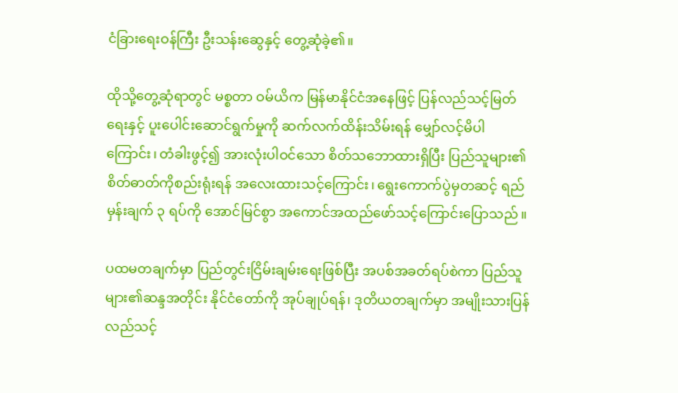ငံခြားရေးဝန်ကြီး ဦးသန်းဆွေနှင့် တွေ့ဆုံခဲ့၏။

ထိုသို့တွေ့ဆုံရာတွင် မစ္စတာ ဝမ်ယိက မြန်မာနိုင်ငံအနေဖြင့် ပြန်လည်သင့်မြတ်ရေးနှင့် ပူးပေါင်းဆောင်ရွက်မှုကို ဆက်လက်ထိန်းသိမ်းရန် မျှော်လင့်မိပါကြောင်း၊ တံခါးဖွင့်၍ အားလုံးပါဝင်သော စိတ်သဘောထားရှိပြီး ပြည်သူများ၏ စိတ်ဓာတ်ကိုစည်းရုံးရန် အလေးထားသင့်ကြောင်း၊ ရွေးကောက်ပွဲမှတဆင့် ရည်မှန်းချက် ၃ ရပ်ကို အောင်မြင်စွာ အကောင်အထည်ဖော်သင့်ကြောင်းပြောသည်။

ပထမတချက်မှာ ပြည်တွင်းငြိမ်းချမ်းရေးဖြစ်ပြီး အပစ်အခတ်ရပ်စဲကာ ပြည်သူများ၏ဆန္ဒအတိုင်း နိုင်ငံတော်ကို အုပ်ချုပ်ရန်၊ ဒုတိယတချက်မှာ အမျိုးသားပြန်လည်သင့်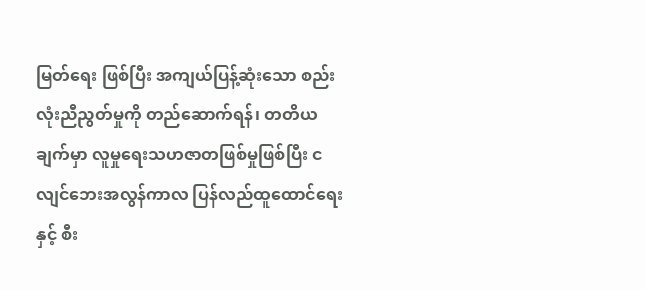မြတ်ရေး ဖြစ်ပြီး အကျယ်ပြန့်ဆုံးသော စည်းလုံးညီညွတ်မှုကို တည်ဆောက်ရန်၊ တတိယချက်မှာ လူမှုရေးသဟဇာတဖြစ်မှုဖြစ်ပြီး ငလျင်ဘေးအလွန်ကာလ ပြန်လည်ထူထောင်ရေးနှင့် စီး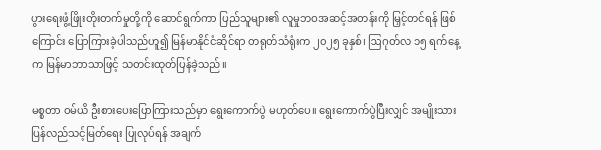ပွားရေးဖွံ့ဖြိုးတိုးတက်မှုတို့ကို ဆောင်ရွက်ကာ ပြည်သူများ၏ လူမှုဘဝအဆင့်အတန်းကို မြှင့်တင်ရန် ဖြစ်ကြောင်း ပြောကြားခဲ့ပါသည်ဟူ၍ မြန်မာနိုင်ငံဆိုင်ရာ တရုတ်သံရုံးက ၂၀၂၅ ခုနှစ်၊ ဩဂုတ်လ ၁၅ ရက်နေ့က မြန်မာဘာသာဖြင့် သတင်းထုတ်ပြန်ခဲ့သည်။

မစ္စတာ ဝမ်ယိ ဦးစားပေးပြောကြားသည်မှာ ရွေးကောက်ပွဲ မဟုတ်ပေ။ ရွေးကောက်ပွဲပြီးလျှင် အမျိုးသားပြန်လည်သင့်မြတ်ရေး ပြုလုပ်ရန် အချက်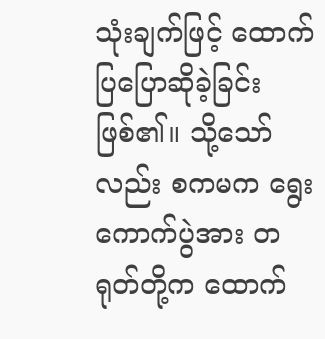သုံးချက်ဖြင့် ထောက်ပြပြောဆိုခဲ့ခြင်းဖြစ်၏။ သို့သော်လည်း စကမက ရွေးကောက်ပွဲအား တရုတ်တို့က ထောက်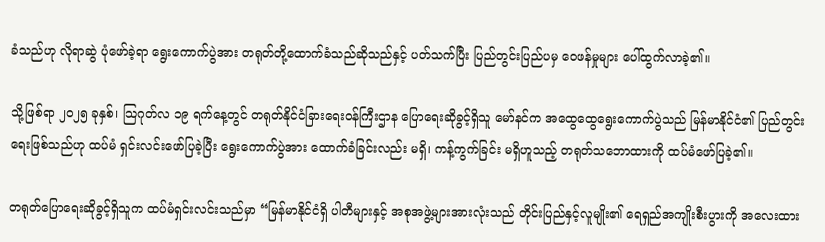ခံသည်ဟု လိုရာဆွဲ ပုံဖော်ခဲ့ရာ ရွေးကောက်ပွဲအား တရုတ်တို့ထောက်ခံသည်ဆိုသည်နှင့် ပတ်သက်ပြီး ပြည်တွင်းပြည်ပမှ ဝေဖန်မှုများ ပေါ်ထွက်လာခဲ့၏။

သို့ဖြစ်ရာ ၂၀၂၅ ခုနှစ်၊ သြဂုတ်လ ၁၉ ရက်နေ့တွင် တရုတ်နိုင်ငံခြားရေးဝန်ကြီးဌာန ပြောရေးဆိုခွင့်ရှိသူ မော်နင်က အထွေထွေရွေးကောက်ပွဲသည် မြန်မာနိုင်ငံ၏ ပြည်တွင်းရေးဖြစ်သည်ဟု ထပ်မံ ရှင်းလင်းဖော်ပြခဲ့ပြီး ရွေးကောက်ပွဲအား ထောက်ခံခြင်းလည်း မရှိ၊ ကန့်ကွက်ခြင်း မရှိဟူသည့် တရုတ်သဘောထားကို ထပ်မံဖော်ပြခဲ့၏။

တရုတ်ပြောရေးဆိုခွင့်ရှိသူက ထပ်မံရှင်းလင်းသည်မှာ “မြန်မာနိုင်ငံရှိ ပါတီများနှင့် အစုအဖွဲ့များအားလုံးသည် တိုင်းပြည်နှင့်လူမျိုး၏ ရေရှည်အကျိုးစီးပွားကို အလေးထား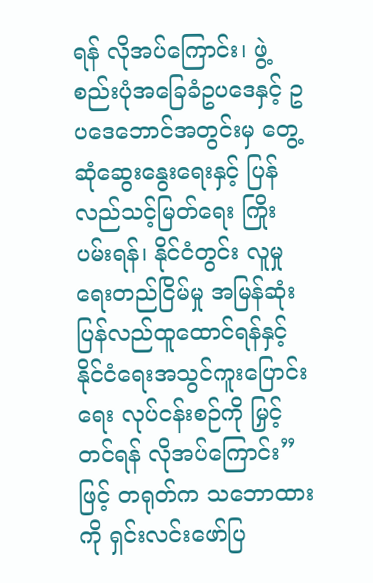ရန် လိုအပ်ကြောင်း၊ ဖွဲ့စည်းပုံအခြေခံဥပဒေနှင့် ဥပဒေဘောင်အတွင်းမှ တွေ့ဆုံဆွေးနွေးရေးနှင့် ပြန်လည်သင့်မြတ်ရေး ကြိုးပမ်းရန်၊ နိုင်ငံတွင်း လူမှုရေးတည်ငြိမ်မှု အမြန်ဆုံး ပြန်လည်ထူထောင်ရန်နှင့် နိုင်ငံရေးအသွင်ကူးပြောင်းရေး လုပ်ငန်းစဉ်ကို မြှင့်တင်ရန် လိုအပ်ကြောင်း” ဖြင့် တရုတ်က သဘောထားကို ရှင်းလင်းဖော်ပြ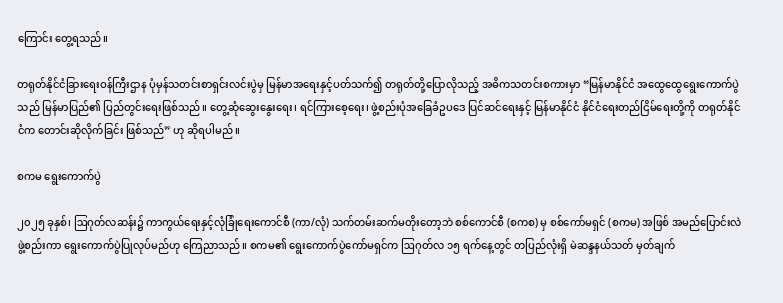ကြောင်း တွေ့ရသည်။

တရုတ်နိုင်ငံခြားရေးဝန်ကြီးဌာန ပုံမှန်သတင်းစာရှင်းလင်းပွဲမှ မြန်မာအ‌ရေးနှင့်ပတ်သက်၍ တရုတ်တို့ပြောလိုသည့် အဓိကသတင်းစကားမှာ “မြန်မာနိုင်ငံ အထွေထွေရွေးကောက်ပွဲသည် မြန်မာပြည်၏ ပြည်တွင်းရေးဖြစ်သည်။ တွေ့ဆုံဆွေးနွေးရေး၊ ရင်ကြားစေ့ရေး၊ ဖွဲ့စည်းပုံအခြေခံဥပဒေ ပြင်ဆင်ရေးနှင့် မြန်မာနိုင်ငံ နိုင်ငံရေးတည်ငြိမ်ရေးတို့ကို တရုတ်နိုင်ငံက တောင်းဆိုလိုက်ခြင်း ဖြစ်သည်” ဟု ဆိုရပါမည်။

စကမ ရွေးကောက်ပွဲ

၂၀၂၅ ခုနှစ်၊ ဩဂုတ်လဆန်း၌ ကာကွယ်ရေးနှင့်လုံခြုံရေးကောင်စီ (ကာ/လုံ) သက်တမ်းဆက်မတိုးတော့ဘဲ စစ်ကောင်စီ (စကစ) မှ စစ်ကော်မရှင် (စကမ) အဖြစ် အမည်ပြောင်းလဲ ဖွဲ့စည်းကာ ရွေးကောက်ပွဲပြုလုပ်မည်ဟု ကြေညာသည်။ စကမ၏ ရွေးကောက်ပွဲကော်မရှင်က ဩဂုတ်လ ၁၅ ရက်နေ့တွင် တပြည်လုံးရှိ မဲဆန္ဒနယ်သတ် မှတ်ချက်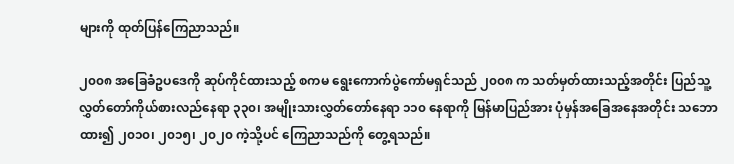များကို ထုတ်ပြန်ကြေညာသည်။

၂၀၀၈ အခြေခံဥပဒေကို ဆုပ်ကိုင်ထားသည့် စကမ ရွေးကောက်ပွဲကော်မရှင်သည် ၂၀၀၈ က သတ်မှတ်ထားသည့်အတိုင်း ပြည်သူ့လွှတ်တော်ကိုယ်စားလည်နေရာ ၃၃၀၊ အမျိုးသားလွှတ်တော်နေရာ ၁၁၀ နေရာကို မြန်မာပြည်အား ပုံမှန်အခြေအနေအတိုင်း သဘောထား၍ ၂၀၁၀၊ ၂၀၁၅၊ ၂၀၂၀ ကဲ့သို့ပင် ကြေညာသည်ကို တွေ့ရသည်။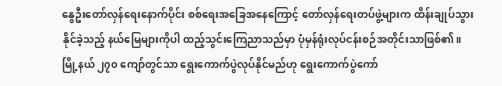နွေဦးတော်လှန်ရေးနောက်ပိုင်း စစ်ရေးအခြေအနေကြောင့် တော်လှန်ရေးတပ်ဖွဲ့များက ထိန်းချုပ်သွားနိုင်ခဲ့သည့် နယ်မြေများကိုပါ ထည့်သွင်းကြေညာသည်မှာ ပုံမှန်ရုံးလုပ်ငန်းစဉ်အတိုင်းသာဖြစ်၏။ မြို့နယ် ၂၇၀ ကျော်တွင်သာ ရွေးကောက်ပွဲလုပ်နိုင်မည်ဟု ရွေးကောက်ပွဲကော်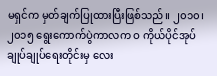မရှင်က ‌မှတ်ချက်ပြုထားပြီးဖြစ်သည်။ ၂၀၁၀၊ ၂၀၁၅ ရွေးကောက်ပွဲကာလက ဝ ကိုယ်ပိုင်အုပ်ချုပ်ချုပ်ရေးတိုင်းမှ လေး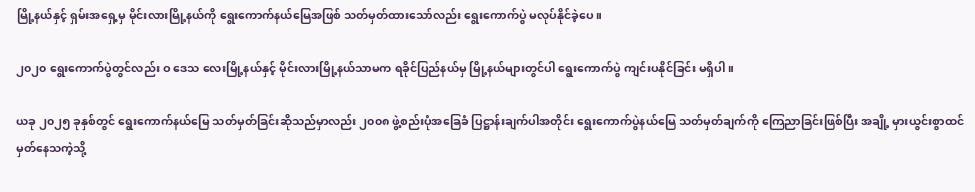မြို့နယ်နှင့် ရှမ်းအရှေ့မှ မိုင်းလားမြို့နယ်ကို ရွေးကောက်နယ်မြေအဖြစ် သတ်မှတ်ထားသော်လည်း ရွေးကောက်ပွဲ မလုပ်နိုင်ခဲ့ပေ။

၂၀၂၀ ရွေးကောက်ပွဲတွင်လည်း ဝ ဒေသ လေးမြို့နယ်နှင့် မိုင်းလားမြို့နယ်သာမက ရခိုင်ပြည်နယ်မှ မြို့နယ်များတွင်ပါ ရွေးကောက်ပွဲ ကျင်းပနိုင်ခြင်း မရှိပါ။

ယခု ၂၀၂၅ ခုနှစ်တွင် ရွေးကောက်နယ်မြေ သတ်မှတ်ခြင်းဆိုသည်မှာလည်း ၂၀၀၈ ဖွဲ့စည်းပုံအခြေခံ ပြဋ္ဌာန်းချက်ပါအတိုင်း ရွေးကောက်ပွဲနယ်မြေ သတ်မှတ်ချက်ကို ကြေညာခြင်းဖြစ်ပြီး အချို့ မှားယွင်းစွာထင် မှတ်နေသကဲ့သို့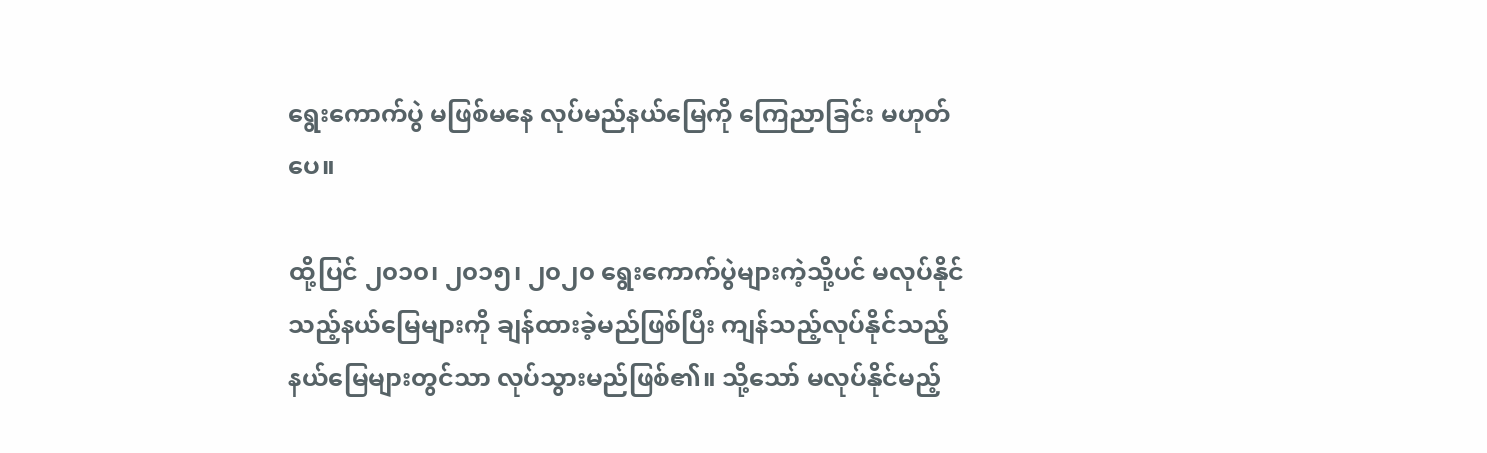ရွေးကောက်ပွဲ မဖြစ်မနေ လုပ်မည်နယ်မြေကို ကြေညာခြင်း မဟုတ်ပေ။

ထို့ပြင် ၂၀၁၀၊ ၂၀၁၅၊ ၂၀၂၀ ရွေးကောက်ပွဲများကဲ့သို့ပင် မလုပ်နိုင်သည့်နယ်မြေများကို ချန်ထားခဲ့မည်ဖြစ်ပြီး ကျန်သည့်လုပ်နိုင်သည့် နယ်မြေများတွင်သာ လုပ်သွားမည်ဖြစ်၏။ သို့သော် မလုပ်နိုင်မည့်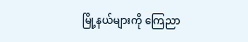မြို့နယ်များကို ကြေညာ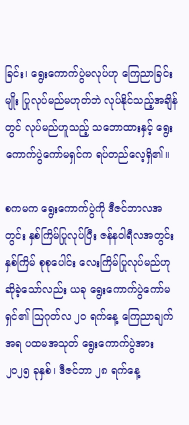ခြင်း၊ ရွေးကောက်ပွဲမလုပ်ဟု ကြေညာခြင်းမျိုး ပြုလုပ်မည်မဟုတ်ဘဲ လုပ်နိုင်သည့်အချိန်တွင် လုပ်မည်ဟူသည့် သဘောထားနှင့် ရွေးကောက်ပွဲကော်မရှင်က ရပ်တည်လေ့ရှိ၏။

စကမက ရွေးကောက်ပွဲကို ဒီဇင်ဘာလအတွင်း နှစ်ကြိမ်ပြုလုပ်ပြီး ဇန်နဝါရီလအတွင်း နှစ်ကြိမ် စုစုပေါင်း လေးကြိမ်ပြုလုပ်မည်ဟု ဆိုခဲ့သော်လည်း ယခု ရွေးကောက်ပွဲကော်မရှင်၏ ဩဂုတ်လ ၂၀ ရက်နေ့ ကြေညာချက်အရ ပထမအသုတ် ရွေးကောက်ပွဲအား ၂၀၂၅ ခုနှစ်၊ ဒီဇင်ဘာ ၂၈ ရက်နေ့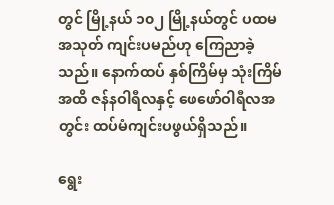တွင် မြို့နယ် ၁၀၂ မြို့နယ်တွင် ပထမ အသုတ် ကျင်းပမည်ဟု ကြေညာခဲ့သည်။ နောက်ထပ် နှစ်ကြိမ်မှ သုံးကြိမ်အထိ ဇန်နဝါရီလနှင့် ဖေဖော်ဝါရီလအတွင်း ထပ်မံကျင်းပဖွယ်ရှိသည်။

ရွေး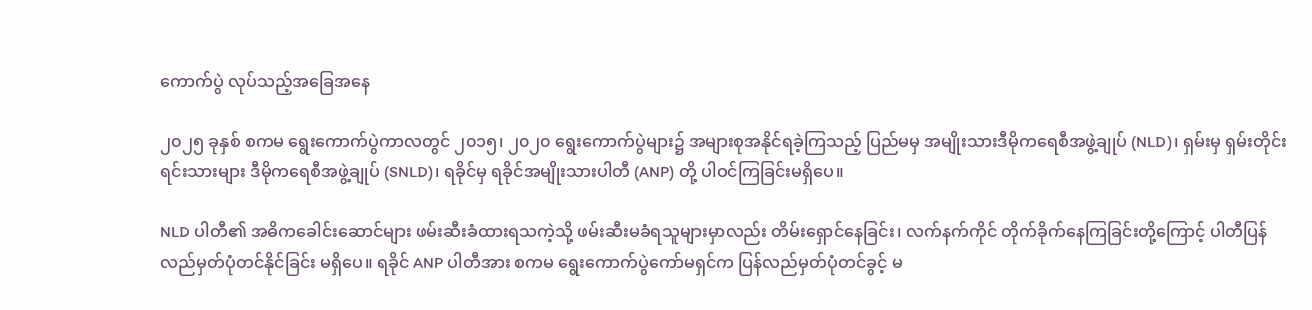ကောက်ပွဲ လုပ်သည့်အခြေအနေ

၂၀၂၅ ခုနှစ် စကမ ရွေးကောက်ပွဲကာလတွင် ၂၀၁၅၊ ၂၀၂၀ ရွေးကောက်ပွဲများ၌ အများစုအနိုင်ရခဲ့ကြသည့် ပြည်မမှ အမျိုးသားဒီမိုကရေစီအဖွဲ့ချုပ် (NLD)၊ ရှမ်းမှ ရှမ်းတိုင်းရင်းသားများ ဒီမိုကရေစီအဖွဲ့ချုပ် (SNLD)၊ ရခိုင်မှ ရခိုင်အမျိုးသားပါတီ (ANP) တို့ ပါဝင်ကြခြင်းမရှိပေ။

NLD ပါတီ၏ အဓိကခေါင်းဆောင်များ ဖမ်းဆီးခံထားရသကဲ့သို့ ဖမ်းဆီးမခံရသူများမှာလည်း တိမ်းရှောင်နေခြင်း၊ လက်နက်ကိုင် တိုက်ခိုက်နေကြခြင်းတို့ကြောင့် ပါတီပြန်လည်မှတ်ပုံတင်နိုင်ခြင်း မရှိပေ။ ရခိုင် ANP ပါတီအား စကမ ရွေးကောက်ပွဲကော်မရှင်က ပြန်လည်မှတ်ပုံတင်ခွင့် မ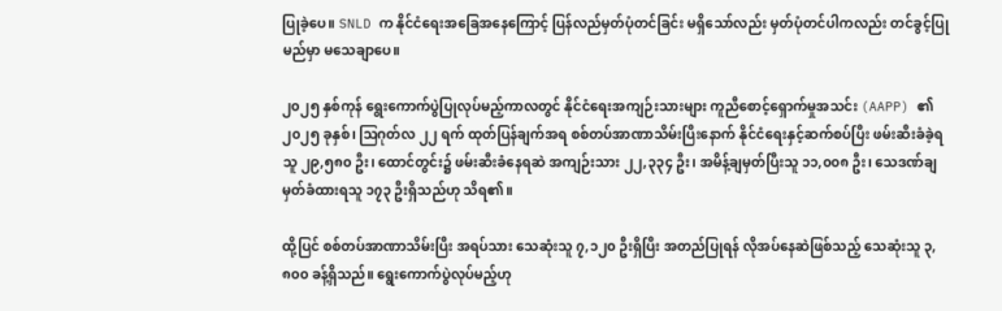ပြုခဲ့ပေ။ SNLD က နိုင်ငံရေးအခြေအနေကြောင့် ပြန်လည်မှတ်ပုံတင်ခြင်း မရှိသော်လည်း မှတ်ပုံတင်ပါကလည်း တင်ခွင့်ပြုမည်မှာ မသေချာပေ။

၂၀၂၅ နှစ်ကုန် ရွေးကောက်ပွဲပြုလုပ်မည့်ကာလတွင် နိုင်ငံရေးအကျဉ်းသားများ ကူညီစောင့်ရှောက်မှုအသင်း (AAPP) ၏ ၂၀၂၅ ခုနှစ်၊ ဩဂုတ်လ ၂၂ ရက် ထုတ်ပြန်ချက်အရ စစ်တပ်အာဏာသိမ်းပြီးနောက် နိုင်ငံရေးနှင့်ဆက်စပ်ပြီး ဖမ်းဆီးခံခဲ့ရသူ ၂၉,၅၈၀ ဦး၊ ထောင်တွင်း၌ ဖမ်းဆီးခံနေရဆဲ အကျဉ်းသား ၂၂,၃၃၄ ဦး၊ အမိန့်ချမှတ်ပြီးသူ ၁၁,၀၀၈ ဦး၊ သေဒဏ်ချမှတ်ခံထားရသူ ၁၇၃ ဦးရှိသည်ဟု သိရ၏။

ထို့ပြင် စစ်တပ်အာဏာသိမ်းပြီး အရပ်သား သေဆုံးသူ ၇,၁၂၀ ဦးရှိပြီး အတည်ပြုရန် လိုအပ်နေဆဲဖြစ်သည့် သေဆုံးသူ ၃,၈၀၀ ခန့်ရှိသည်။ ရွေးကောက်ပွဲလုပ်မည့်ဟု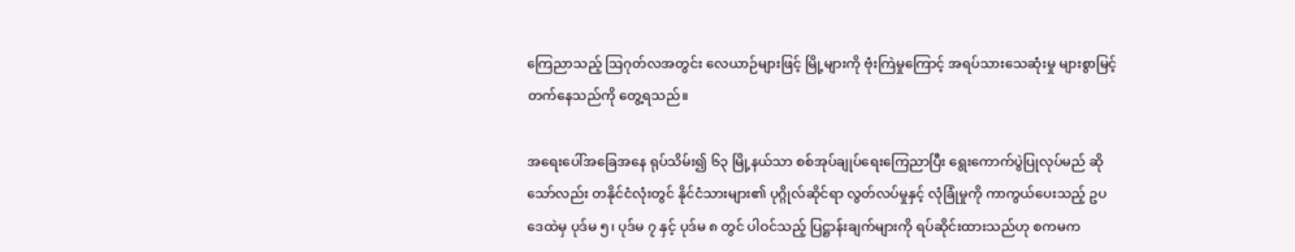ကြေညာသည့် ဩဂုတ်လအတွင်း လေယာဉ်များဖြင့် မြို့များကို ဗုံးကြဲမှုကြောင့် အရပ်သားသေဆုံးမှု များစွာမြင့်တက်နေသည်ကို တွေ့ရသည်။

အရေးပေါ်အခြေအနေ ရုပ်သိမ်း၍ ၆၃ မြို့နယ်သာ စစ်အုပ်ချုပ်ရေးကြေညာပြီး ရွေးကောက်ပွဲပြုလုပ်မည် ဆိုသော်လည်း တနိုင်ငံလုံးတွင် နိုင်ငံသားများ၏ ပုဂ္ဂိုလ်ဆိုင်ရာ လွတ်လပ်မှုနှင့် လုံခြုံမှုကို ကာကွယ်ပေးသည့် ဥပဒေထဲမှ ပုဒ်မ ၅၊ ပုဒ်မ ၇ နှင့် ပုဒ်မ ၈ တွင် ပါဝင်သည့် ပြဋ္ဌာန်းချက်များကို ရပ်ဆိုင်းထားသည်ဟု စကမက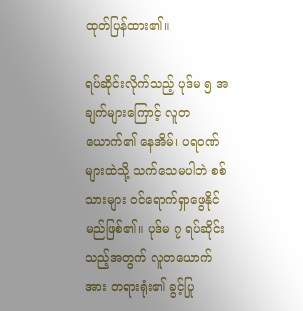ထုတ်ပြန်ထား၏။

ရပ်ဆိုင်းလိုက်သည့် ပုဒ်မ ၅ အချက်များကြောင့် လူတယောက်၏ နေအိမ်၊ ပရဝဏ်များထဲသို့ သက်သေမပါဘဲ စစ်သားများ ဝင်ရောက်ရှာဖွေနိုင်မည်ဖြစ်၏။ ပုဒ်မ ၇ ရပ်ဆိုင်းသည့်အတွက် လူတယောက်အား တရားရုံး၏ ခွင့်ပြု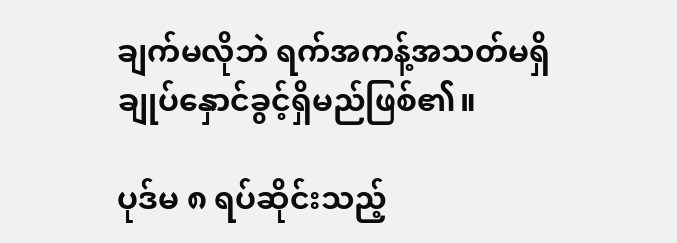ချက်မလိုဘဲ ရက်အကန့်အသတ်မရှိ ချုပ်နှောင်ခွင့်ရှိမည်ဖြစ်၏။

ပုဒ်မ ၈ ရပ်ဆိုင်းသည့်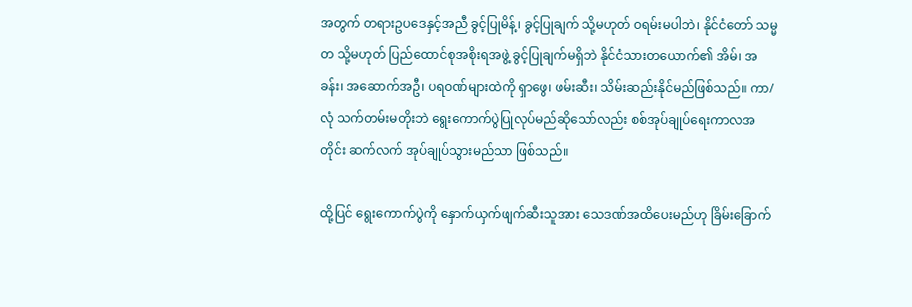အတွက် တရားဥပဒေနှင့်အညီ ခွင့်ပြုမိန့်၊ ခွင့်ပြုချက် သို့မဟုတ် ဝရမ်းမပါဘဲ၊ နိုင်ငံတော် သမ္မတ သို့မဟုတ် ပြည်ထောင်စုအစိုးရအဖွဲ့ ခွင့်ပြုချက်မရှိဘဲ နိုင်ငံသားတယောက်၏ အိမ်၊ အခန်း၊ အဆောက်အဦ၊ ပရဝဏ်များထဲကို ရှာဖွေ၊ ဖမ်းဆီး၊ သိမ်းဆည်းနိုင်မည်ဖြစ်သည်။ ကာ/လုံ သက်တမ်းမတိုးဘဲ ရွေးကောက်ပွဲပြုလုပ်မည်ဆိုသော်လည်း စစ်အုပ်ချုပ်ရေးကာလအတိုင်း ဆက်လက် အုပ်ချုပ်သွားမည်သာ ဖြစ်သည်။

ထို့ပြင် ရွေးကောက်ပွဲကို နှောက်ယှက်ဖျက်ဆီးသူအား သေဒဏ်အထိပေးမည်ဟု ခြိမ်းခြောက်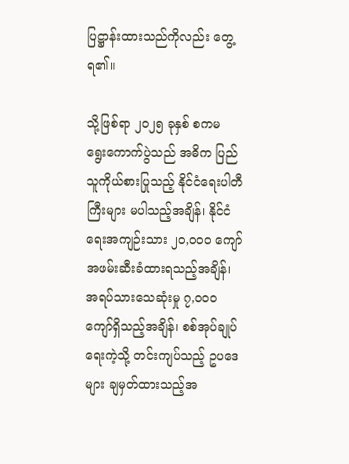ပြဋ္ဌာန်းထားသည်ကိုလည်း တွေ့ရ၏။

သို့ဖြစ်ရာ ‌၂၀၂၅ ခုနှစ် စကမ ရွေးကောက်ပွဲသည် အဓိက ပြည်သူကိုယ်စားပြုသည့် နိုင်ငံရေးပါတီကြီးများ မပါသည့်အချိန်၊ နိုင်ငံရေးအကျဉ်းသား ၂၀,၀၀၀ ကျော် အဖမ်းဆီးခံထားရသည့်အချိန်၊ အရပ်သားသေဆုံးမှု ၇,၀၀၀ ကျော်ရှိသည့်အချိန်၊ စစ်အုပ်ချုပ်ရေးကဲ့သို့ တင်းကျပ်သည့် ဥပဒေများ ချမှတ်ထားသည့်အ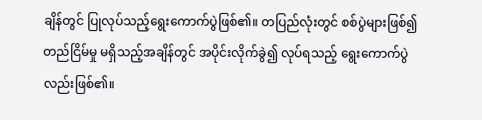ချိန်တွင် ပြုလုပ်သည့်ရွေးကောက်ပွဲဖြစ်၏။ တပြည်လုံးတွင် စစ်ပွဲများဖြစ်၍ တည်ငြိမ်မှု မရှိသည့်အချိန်တွင် အပိုင်းလိုက်ခွဲ၍ လုပ်ရသည့် ရွေးကောက်ပွဲလည်းဖြစ်၏။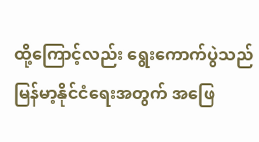ထို့ကြောင့်လည်း ရွေးကောက်ပွဲသည် မြန်မာ့နိုင်ငံရေးအတွက် အဖြေ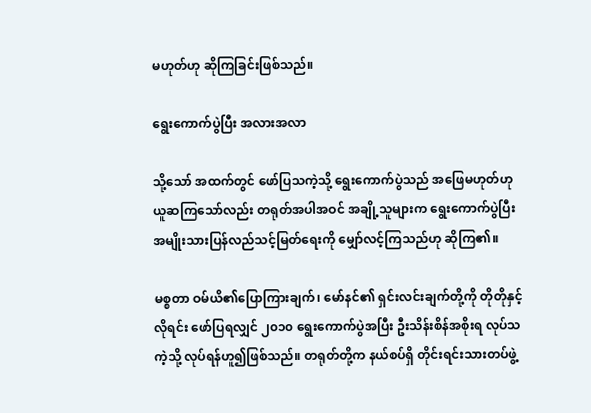မဟုတ်ဟု ဆိုကြခြင်းဖြစ်သည်။

ရွေးကောက်ပွဲပြီး အလားအလာ

သို့သော် အထက်တွင် ဖော်ပြသကဲ့သို့ ရွေးကောက်ပွဲသည် အဖြေမဟုတ်ဟု ယူဆကြသော်လည်း တရုတ်အပါအဝင် အချို့သူများက ရွေးကောက်ပွဲပြီး အမျိုးသားပြန်လည်သင့်မြတ်ရေးကို မျှော်လင့်ကြသည်ဟု ဆိုကြ၏။

မစ္စတာ ဝမ်ယိ၏ပြောကြားချက်၊ မော်နင်၏ ရှင်းလင်းချက်တို့ကို တိုတိုနှင့်လိုရင်း ဖော်ပြရလျှင် ၂၀၁၀ ရွေးကောက်ပွဲအပြီး ဦးသိန်းစိန်အစိုးရ လုပ်သကဲ့သို့ လုပ်ရန်ဟူ၍ဖြစ်သည်။ တရုတ်တို့က နယ်စပ်ရှိ တိုင်းရင်းသားတပ်ဖွဲ့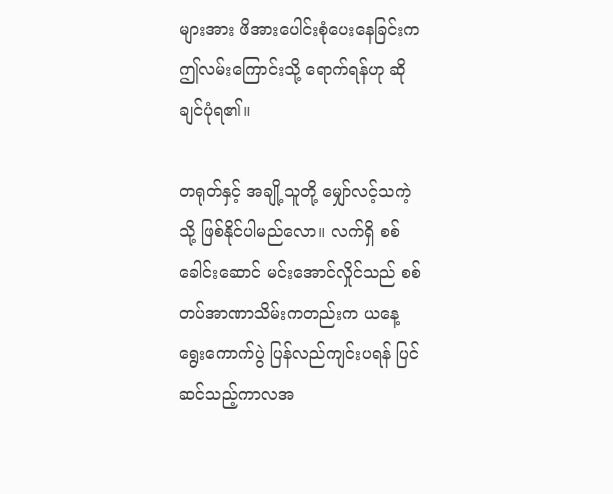များအား ဖိအားပေါင်းစုံပေးနေခြင်းက ဤလမ်းကြောင်းသို့ ရောက်ရန်ဟု ဆိုချင်ပုံရ၏။

တရုတ်နှင့် အချို့သူတို့ မျှော်လင့်သကဲ့သို့ ဖြစ်နိုင်ပါမည်လော။ လက်ရှိ စစ်ခေါင်းဆောင် မင်းအောင်လှိုင်သည် စစ်တပ်အာဏာသိမ်းကတည်းက ယနေ့ ရွေးကောက်ပွဲ ပြန်လည်ကျင်းပရန် ပြင်ဆင်သည့်ကာလအ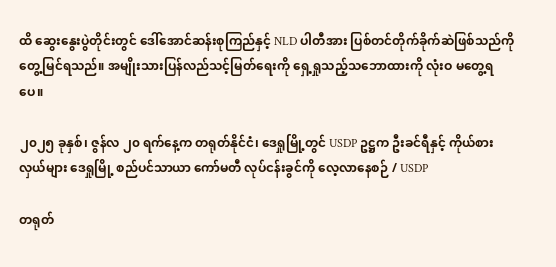ထိ ဆွေးနွေးပွဲတိုင်းတွင် ဒေါ်အောင်ဆန်းစုကြည်နှင့် NLD ပါတီအား ပြစ်တင်တိုက်ခိုက်ဆဲဖြစ်သည်ကို တွေ့မြင်ရသည်။ အမျိုးသားပြန်လည်သင့်မြတ်ရေးကို ရှေ့ရှုသည့်သဘောထားကို လုံးဝ မတွေ့ရပေ။

၂၀၂၅ ခုနှစ်၊ ဇွန်လ ၂၀ ရက်နေ့က တရုတ်နိုင်ငံ၊ ဒေရှုမြို့တွင် USDP ဥဋ္ဌက ဦးခင်ရီနှင့် ကိုယ်စားလှယ်များ ဒေရှုမြို့ စည်ပင်သာယာ ကော်မတီ လုပ်ငန်းခွင်ကို လေ့လာနေစဉ် / USDP

တရုတ်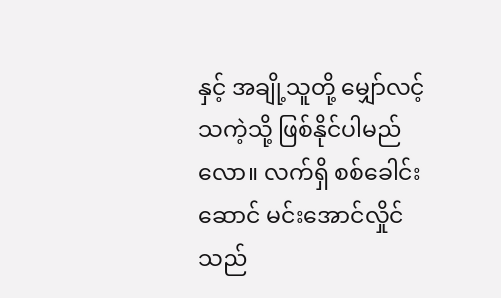နှင့် အချို့သူတို့ မျှော်လင့်သကဲ့သို့ ဖြစ်နိုင်ပါမည်လော။ လက်ရှိ စစ်ခေါင်းဆောင် မင်းအောင်လှိုင်သည်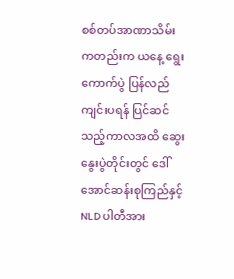စစ်တပ်အာဏာသိမ်းကတည်းက ယနေ့ ရွေးကောက်ပွဲ ပြန်လည်ကျင်းပရန် ပြင်ဆင်သည့်ကာလအထိ ဆွေးနွေးပွဲတိုင်းတွင် ဒေါ်အောင်ဆန်းစုကြည်နှင့် NLD ပါတီအား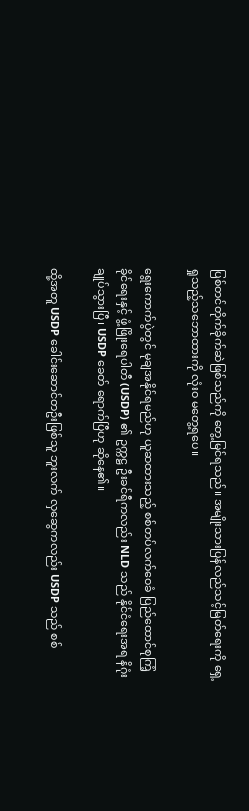ပြစ်တင်တိုက်ခိုက်ဆဲဖြစ်သည်ကို တွေ့မြင်ရသည်။ အမျိုးသားပြန်လည်သင့်မြတ်ရေးကို ရှေ့ရှုသည့်သဘောထားကို လုံးဝ မတွေ့ရပေ။

ရွေးကောက်ပွဲတွင် မုချအနိုင်ရမည်ဟု ယူဆထားသည့် စစ်တပ်လက်ဝေခံ ပြည်ထောင်စုကြံ့ခိုင်‌ရေးနှင့် ဖွံ့ဖြိုးရေပါတီ (USDP) ၏ ဥက္ကဋ္ဌ ဦးခင်ရီကလည်း NLD သည် နိုင်ငံရေးအရ နိဂုံးချုပ်သွားပြီ၊ USDP ခေတ် ရောက်ပြီဟု ဆိုနေ၏။

ထို့အတူ USDP ခေါင်းဆောင်တဦးဖြစ်သူ ဘူးလက် လှဆွေကလည်း USDP သည် စစ်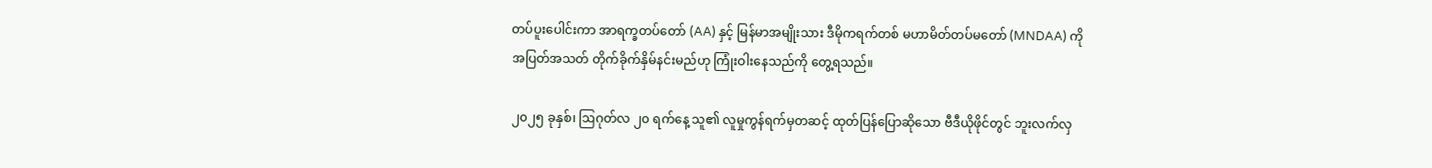တပ်ပူးပေါင်းကာ အာရက္ခတပ်တော် (AA) နှင့် မြန်မာအမျိုးသား ဒီမိုကရက်တစ် မဟာမိတ်တပ်မတော် (MNDAA) ကို အပြတ်အသတ် တိုက်ခိုက်နှိမ်နင်းမည်ဟု ကြုံးဝါးနေသည်ကို တွေ့ရသည်။

၂၀၂၅ ခုနှစ်၊ ဩဂုတ်လ ၂၀ ရက်နေ့ သူ၏ လူမှုကွန်ရက်မှတဆင့် ထုတ်ပြန်ပြောဆိုသော ဗီဒီယိုဖိုင်တွင် ဘူးလက်လှ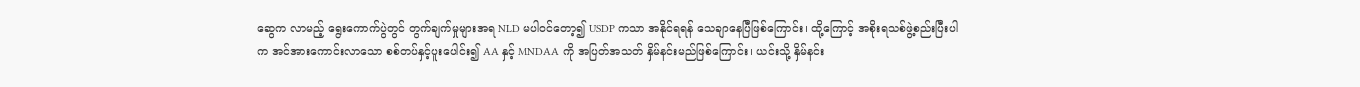ဆွေက လာမည့် ရွေးကောက်ပွဲတွင် တွက်ချက်မှုများအရ NLD မပါဝင်တော့၍ USDP ကသာ အနိုင်ရရန် သေချာနေပြီဖြစ်ကြောင်း၊ ထို့ကြောင့် အစိုးရသစ်ဖွဲ့စည်းပြီးပါက အင်အားကောင်းလာသော စစ်တပ်နှင့်ပူးပေါင်း၍ AA နှင့် MNDAA ကို အပြတ်အသတ် နှိမ်နင်းမည်ဖြစ်ကြောင်း၊ ယင်းသို့ နှိမ်နင်း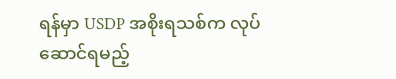ရန်မှာ USDP အစိုးရသစ်က လုပ်ဆောင်ရမည့်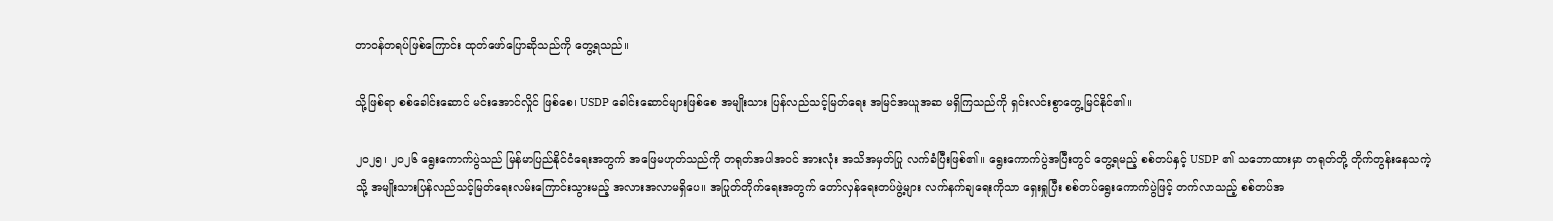တာဝန်တရပ်ဖြစ်ကြောင်း ထုတ်ဖော်ပြောဆိုသည်ကို တွေ့ရသည်။

သို့ဖြစ်ရာ စစ်ခေါင်းဆောင် မင်းအောင်လှိုင် ဖြစ်စေ၊ USDP ခေါင်းဆောင်များဖြစ်စေ အမျိုးသား ပြန်လည်သင့်မြတ်ရေး အမြင်အယူအဆ မရှိကြ‌သည်ကို ရှင်းလင်းစွာတွေ့မြင်နိုင်၏။

၂၀၂၅၊ ၂၀၂၆ ရွေးကောက်ပွဲသည် မြန်မာပြည်နိုင်ငံရေးအတွက် အဖြေမဟုတ်သည်ကို တရုတ်အပါအဝင် အားလုံး အသိအမှတ်ပြု လက်ခံပြီးဖြစ်၏။ ရွေးကောက်ပွဲအပြီးတွင် တွေ့ရမည့် စစ်တပ်နှင့် USDP ၏ သဘောထားမှာ တရုတ်တို့ တိုက်တွန်းနေသကဲ့သို့ အမျိုးသားပြန်လည်သင့်မြတ်ရေးလမ်းကြောင်းသွားမည့် အလားအလာမရှိပေ။ အပြုတ်တိုက်ရေးအတွက် တော်လှန်ရေးတပ်ဖွဲ့များ လက်နက်ချရေးကိုသာ ရှေးရှုပြီး စစ်တပ်ရွေးကောက်ပွဲဖြင့် တက်လာသည့် စစ်တပ်အ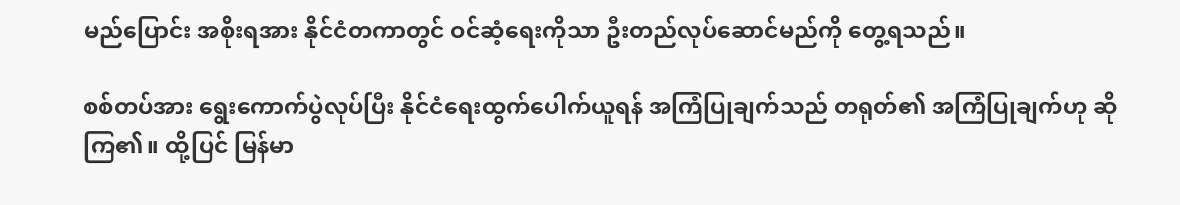မည်ပြောင်း အစိုးရအား နိုင်ငံတကာတွင် ဝင်ဆံ့ရေးကိုသာ ဦးတည်လုပ်ဆောင်မည်ကို တွေ့ရသည်။

စစ်တပ်အား ရွေးကောက်ပွဲလုပ်ပြီး နိုင်ငံရေးထွက်ပေါက်ယူရန် အကြံပြုချက်သည် တရုတ်၏ အကြံပြုချက်ဟု ဆိုကြ၏။ ထို့ပြင် မြန်မာ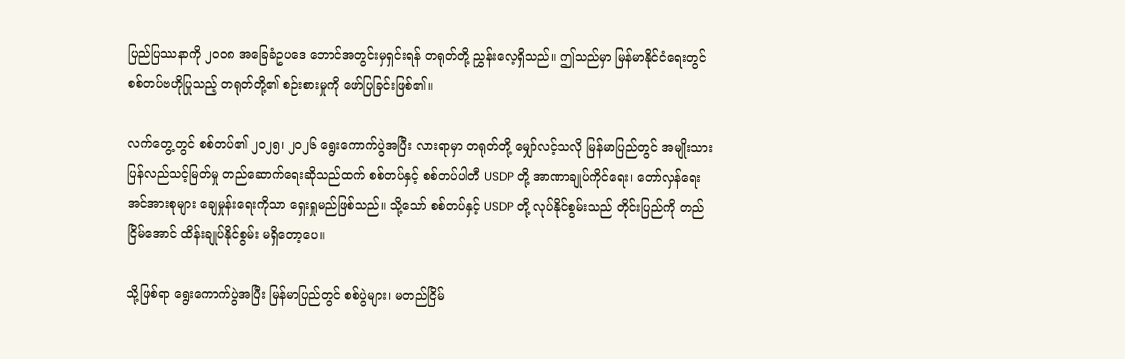ပြည်ပြဿနာကို ၂၀၀၈ အခြေခံဥပဒေ ဘောင်အတွင်းမှရှင်းရန် တရုတ်တို့ ညွှန်းလေ့ရှိသည်။ ဤသည်မှာ မြန်မာနိုင်ငံရေးတွင် စစ်တပ်ဗဟိုပြုသည့် တရုတ်တို့၏ စဉ်းစားမှုကို ဖော်ပြခြင်းဖြစ်၏။

လက်တွေ့တွင် စစ်တပ်၏ ၂၀၂၅၊ ၂၀၂၆ ရွေးကောက်ပွဲအပြီး လားရာမှာ တရုတ်တို့ မျှော်လင့်သလို မြန်မာပြည်တွင် အမျိုးသားပြန်လည်သင့်မြတ်မှု တည်ဆောက်ရေးဆိုသည်ထက် စစ်တပ်နှင့် စစ်တပ်ပါတီ USDP တို့ အာဏာချုပ်ကိုင်ရေး၊ တော်လှန်ရေးအင်အားစုများ ချေမှုန်းရေးကိုသာ ရှေးရှုမည်ဖြစ်သည်။ သို့သော် စစ်တပ်နှင့် USDP တို့ လုပ်နိုင်စွမ်းသည် တိုင်းပြည်ကို တည်ငြိမ်အောင် ထိန်းချုပ်နိုင်စွမ်း မရှိတော့ပေ။

သို့ဖြစ်ရာ ရွေးကောက်ပွဲအပြီး မြန်မာပြည်တွင် စစ်ပွဲများ၊ မတည်ငြိမ်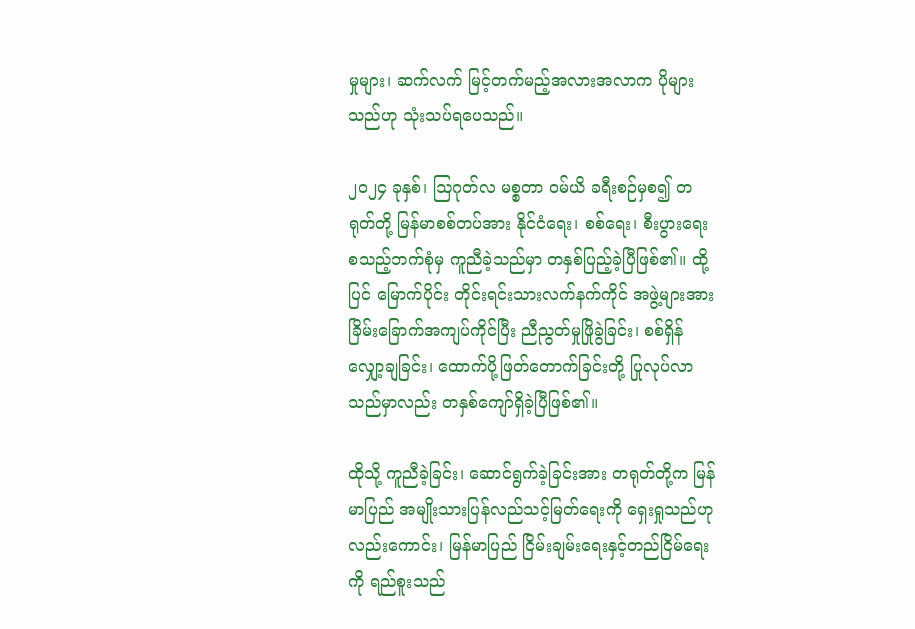မှုများ၊ ဆက်လက် မြင့်တက်မည့်အလားအလာက ပိုများသည်ဟု သုံးသပ်ရပေသည်။

၂၀၂၄ ခုနှစ်၊ ဩဂုတ်လ မစ္စတာ ဝမ်ယိ ခရီးစဉ်မှစ၍ တရုတ်တို့ မြန်မာစစ်တပ်အား နိုင်ငံရေး၊ စစ်ရေး၊ စီးပွားရေး စသည့်ဘက်စုံမှ ကူညီခဲ့သည်မှာ တနှစ်ပြည့်ခဲ့ပြီဖြစ်၏။ ‌ထို့ပြင် မြောက်ပိုင်း တိုင်းရင်းသားလက်နက်ကိုင် အဖွဲ့များအား ခြိမ်းခြောက်အကျပ်ကိုင်ပြီး ညီညွတ်မှုဖြိုခွဲခြင်း၊ စစ်ရှိန်လျှော့ချခြင်း၊ ထောက်ပို့ဖြတ်တောက်ခြင်းတို့ ပြုလုပ်လာသည်မှာလည်း တနှစ်ကျော်ရှိခဲ့ပြီဖြစ်၏။

ထိုသို့ ကူညီခဲ့ခြင်း၊ ဆောင်ရွက်ခဲ့ခြင်းအား တရုတ်တို့က မြန်မာပြည် အမျိုးသားပြန်လည်သင့်မြတ်ရေးကို ရှေးရှုသည်ဟုလည်းကောင်း၊ မြန်မာပြည် ငြိမ်းချမ်းရေးနှင့်တည်ငြိမ်ရေးကို ရည်စူးသည်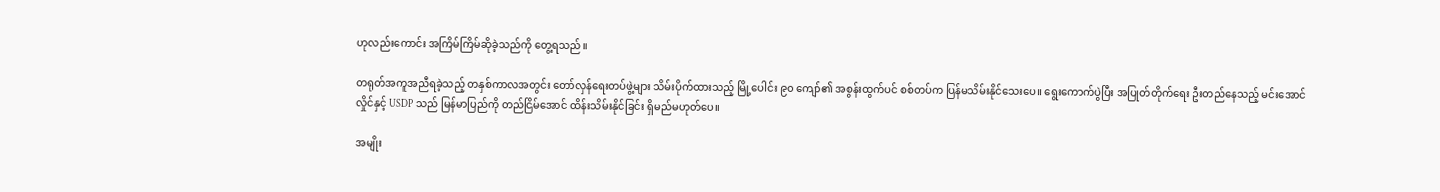ဟုလည်းကောင်း အကြိမ်ကြိမ်ဆိုခဲ့သည်ကို တွေ့ရသည်။

တရုတ်အကူအညီရခဲ့သည့် တနှစ်ကာလအတွင်း တော်လှန်ရေးတပ်ဖွဲ့များ သိမ်းပိုက်ထားသည့် မြို့ပေါင်း ၉၀ ကျော်၏ အစွန်းထွက်ပင် စစ်တပ်က ပြန်မသိမ်းနိုင်သေးပေ။ ရွေးကောက်ပွဲပြီး အပြုတ်တိုက်ရေး ဦးတည်နေသည့် မင်းအောင်လှိုင်နှင့် USDP သည် မြန်မာပြည်ကို တည်ငြိမ်အောင် ထိန်းသိမ်းနိုင်ခြင်း ရှိမည်မဟုတ်ပေ။

အမျိုး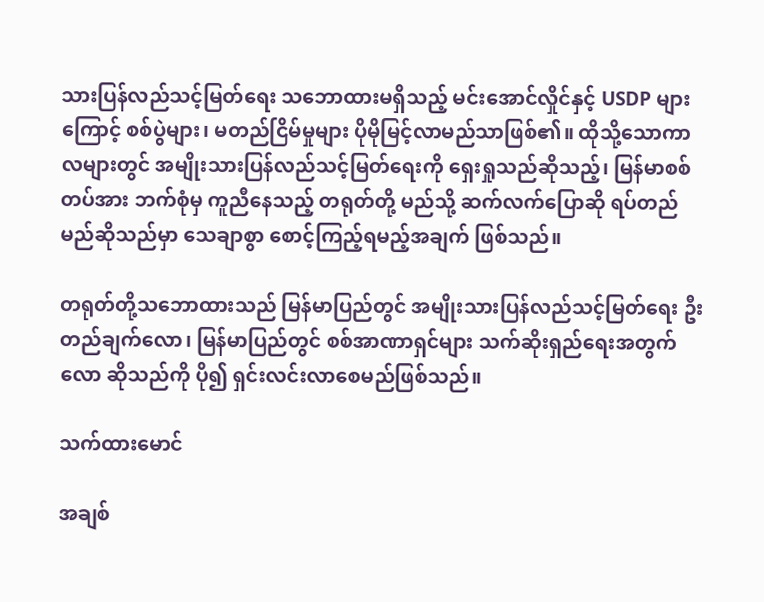သားပြန်လည်သင့်မြတ်ရေး သဘောထားမရှိသည့် မင်းအောင်လှိုင်နှင့် USDP များကြောင့် စစ်ပွဲများ၊ မတည်ငြိမ်မှုများ ပိုမိုမြင့်လာမည်သာဖြစ်၏။ ထိုသို့သောကာလများတွင် အမျိုးသားပြန်လည်သင့်မြတ်ရေးကို ရှေးရှုသည်ဆိုသည့်၊ မြန်မာစစ်တပ်အား ဘက်စုံမှ ကူညီနေသည့် တရုတ်တို့ မည်သို့ ဆက်လက်ပြောဆို ရပ်တည်မည်ဆိုသည်မှာ သေချာစွာ စောင့်ကြည့်ရမည့်အချက် ဖြစ်သည်။

တရုတ်တို့သဘောထားသည် မြန်မာပြည်တွင် အမျိုးသားပြန်လည်သင့်မြတ်ရေး ဦးတည်ချက်လော၊ မြန်မာပြည်တွင် စစ်အာဏာရှင်များ သက်ဆိုးရှည်ရေးအတွက်လော ဆိုသည်ကို ပို၍ ရှင်းလင်းလာစေမည်ဖြစ်သည်။

သက်ထားမောင်

အချစ်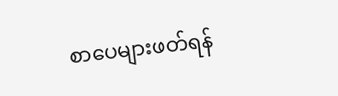စာပေများဖတ်ရန်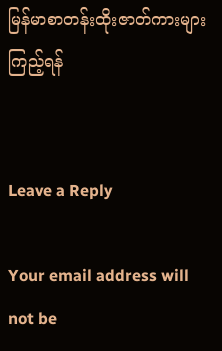မြန်မာစာတန်းထိုးဇာတ်ကားများကြည့်ရန်


Leave a Reply

Your email address will not be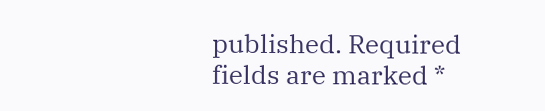published. Required fields are marked *